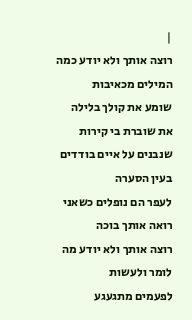|
רוצה אותך ולא יודע כמה המילים מכאיבות
שומע את קולך בלילה את שוברת בי קירות
שנבנים על איים בודדים בעין הסערה
לעפר הם נופלים כשאני רואה אותך בוכה
רוצה אותך ולא יודע מה לומר ולעשות
לפעמים מתגעגע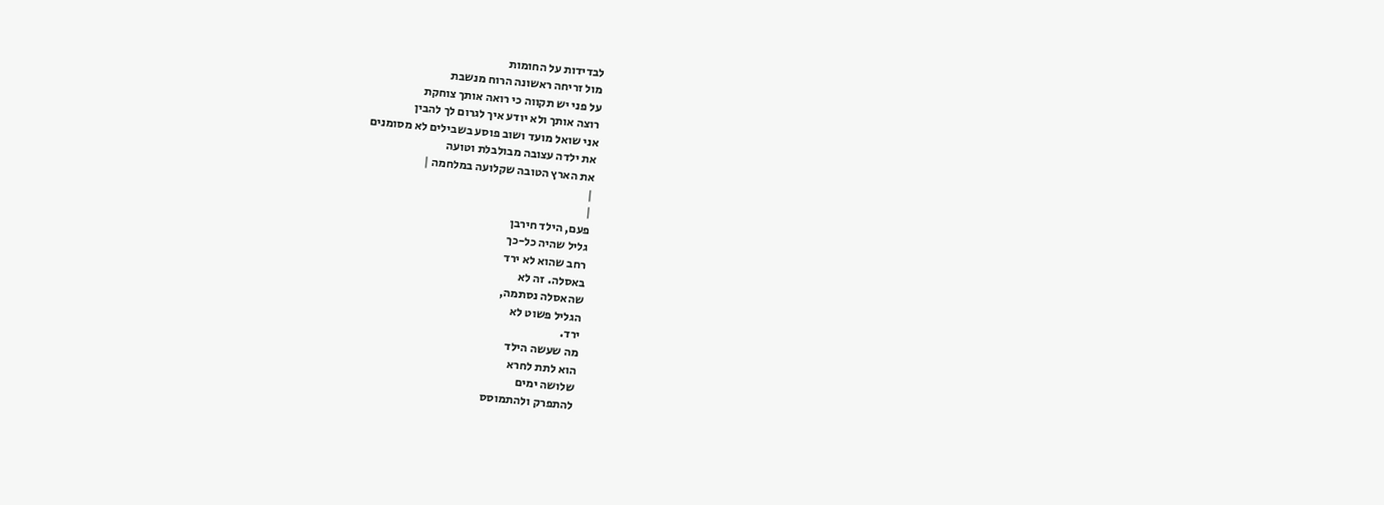לבדידות על החומות
מול זריחה ראשונה הרוח מנשבת
על פני יש תקווה כי רואה אותך צוחקת
רוצה אותך ולא יודע איך לגרום לך להבין
אני שואל מועד ושוב פוסע בשבילים לא מסומנים
את ילדה עצובה מבולבלת וטועה
את הארץ הטובה שקלועה במלחמה |
|
|
פעם, הילד חירבן
גליל שהיה כל-כך
רחב שהוא לא ירד
באסלה. זה לא
שהאסלה נסתמה,
הגליל פשוט לא
ירד.
מה שעשה הילד
הוא לתת לחרא
שלושה ימים
להתפרק ולהתמוסס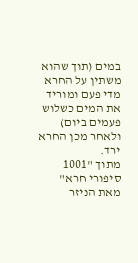במים (תוך שהוא
משתין על החרא
מדי פעם ומוריד
את המים כשלוש
פעמים ביום)
ולאחר מכן החרא
ירד.
מתוך "1001
סיפורי חרא"
מאת הניזר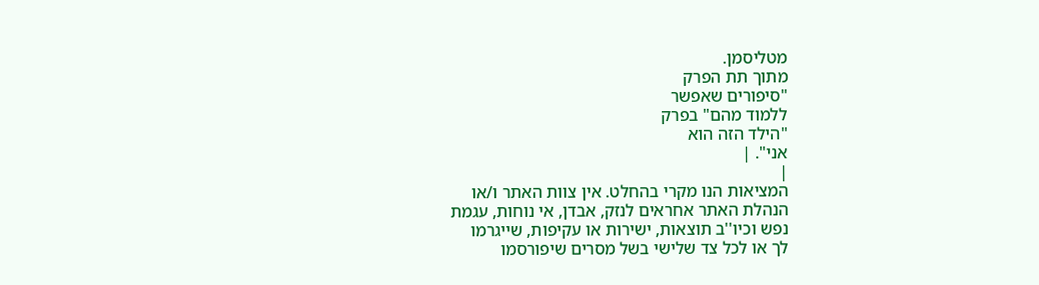מטליסמן.
מתוך תת הפרק
"סיפורים שאפשר
ללמוד מהם" בפרק
"הילד הזה הוא
אני". |
|
המציאות הנו מקרי בהחלט. אין צוות האתר ו/או
הנהלת האתר אחראים לנזק, אבדן, אי נוחות, עגמת
נפש וכיו''ב תוצאות, ישירות או עקיפות, שייגרמו
לך או לכל צד שלישי בשל מסרים שיפורסמו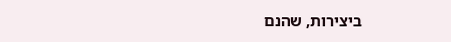ביצירות, שהנם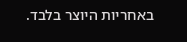באחריות היוצר בלבד.